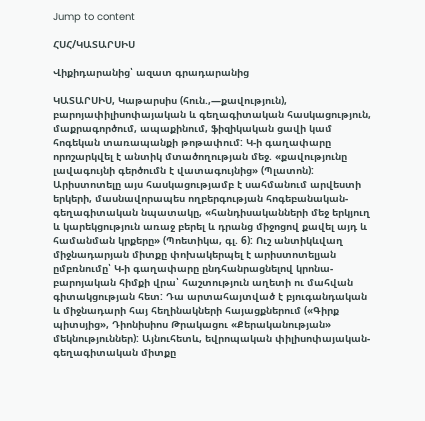Jump to content

ՀՍՀ/ԿԱՏԱՐՍԻՍ

Վիքիդարանից՝ ազատ գրադարանից

ԿԱՏԱՐՍԻՍ, Կաթարսիս (հուն.,—քավություն), բարոյափիլիսոփայական և գեղագիտական հասկացություն, մաքրագործում, ապաքինում, ֆիզիկական ցավի կամ հոգեկան տառապանքի թոթափում: Կ-ի գաղափարը որոշարկվել է անտիկ մտածողության մեջ. «քավությունը լավագույնի գերծումն է վատագույնից» (Պլատոն): Արիստոտելը այս հասկացությամբ է սահմանում արվեստի երկերի, մասնավորապես ողբերգության հոգեբանական-գեղագիտական նպատակը, «հանդիսականների մեջ երկյուղ և կարեկցություն առաջ բերել և դրանց միջոցով քավել այդ և համանման կրքերը» (Պոետիկա, գլ. 6): Ուշ անտիկևվաղ միջնադարյան միտքը փոխակերպել է արիստոտելյան ըմբռնումը՝ Կ-ի գաղափարը ընդհանրացնելով կրոնա-բարոյական հիմքի վրա՝ հաշտություն աղետի ու մահվան գիտակցության հետ: Դա արտահայտված է բյուգանդական և միջնադարի հայ հեղինակների հայացքներում («Գիրք պիտսյից», Դիոնիսիոս Թրակացու «Քերականության» մեկնություններ): Այնուհետև, եվրոպական փիլիսոփայական-գեղագիտական միտքը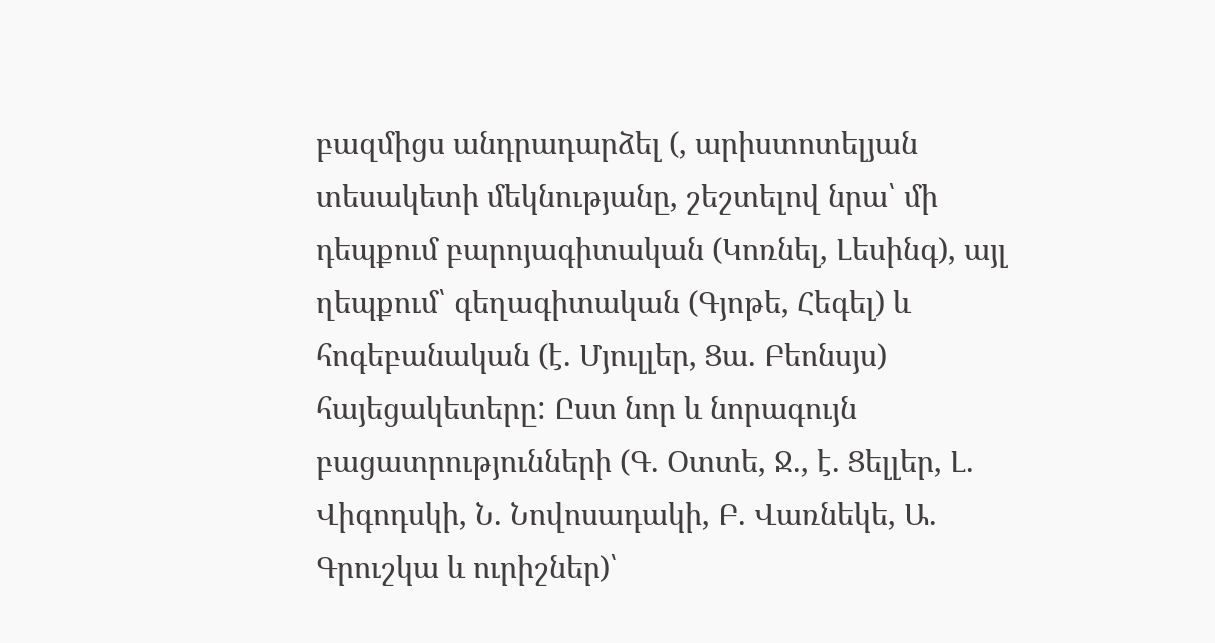բազմիցս անդրադարձել (, արիստոտելյան տեսակետի մեկնությանը, շեշտելով նրա՝ մի դեպքում բարոյագիտական (Կոռնել, Լեսինգ), այլ ղեպքում՝ գեղագիտական (Գյոթե, Հեգել) և հոգեբանական (է. Մյուլլեր, Ցա. Բեոնսյս) հայեցակետերը: Ըստ նոր և նորագույն բացատրությունների (Գ. Օտտե, Ջ., է. Ցելլեր, Լ. Վիգոդսկի, Ն. Նովոսադակի, Բ. Վառնեկե, Ա. Գրուշկա և ուրիշներ)՝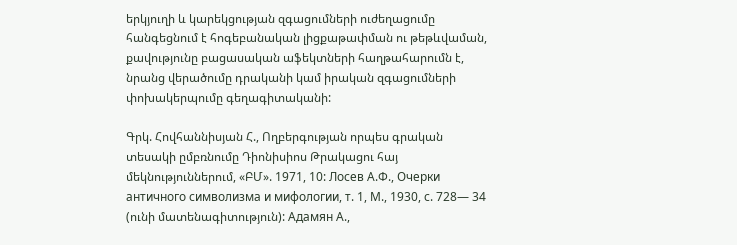երկյուղի և կարեկցության զգացումների ուժեղացումը հանգեցնում է հոգեբանական լիցքաթափման ու թեթևվաման, քավությունը բացասական աֆեկտների հաղթահարումն է, նրանց վերածումը դրականի կամ իրական զգացումների փոխակերպումը գեղագիտականի:

Գրկ. Հովհաննիսյան Հ., Ողբերգության որպես գրական տեսակի ըմբռնումը Դիոնիսիոս Թրակացու հայ մեկնություններում, «ԲՄ». 1971, 10: Лосев А.Ф., Очерки античного символизма и мифологии, т. 1, М., 1930, с. 728— 34 (ունի մատենագիտություն): Адамян А.,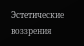Эстетические воззрения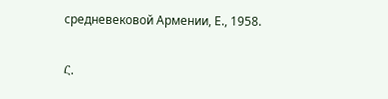средневековой Армении, Е., 1958.

Հ.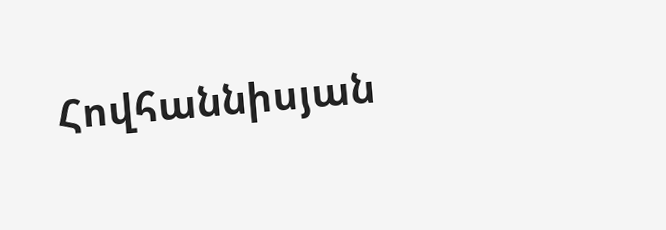Հովհաննիսյան